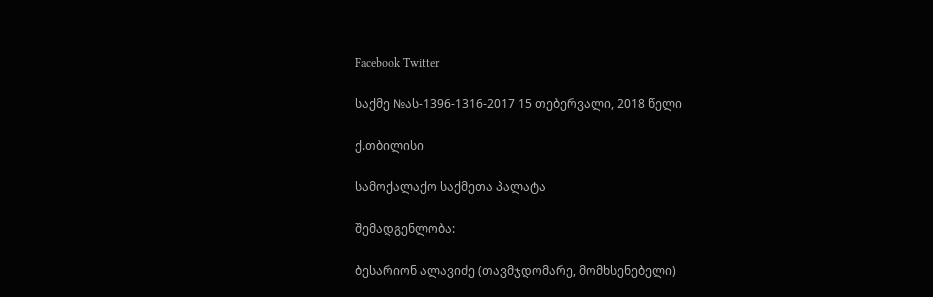Facebook Twitter

საქმე №ას-1396-1316-2017 15 თებერვალი, 2018 წელი

ქ.თბილისი

სამოქალაქო საქმეთა პალატა

შემადგენლობა:

ბესარიონ ალავიძე (თავმჯდომარე, მომხსენებელი)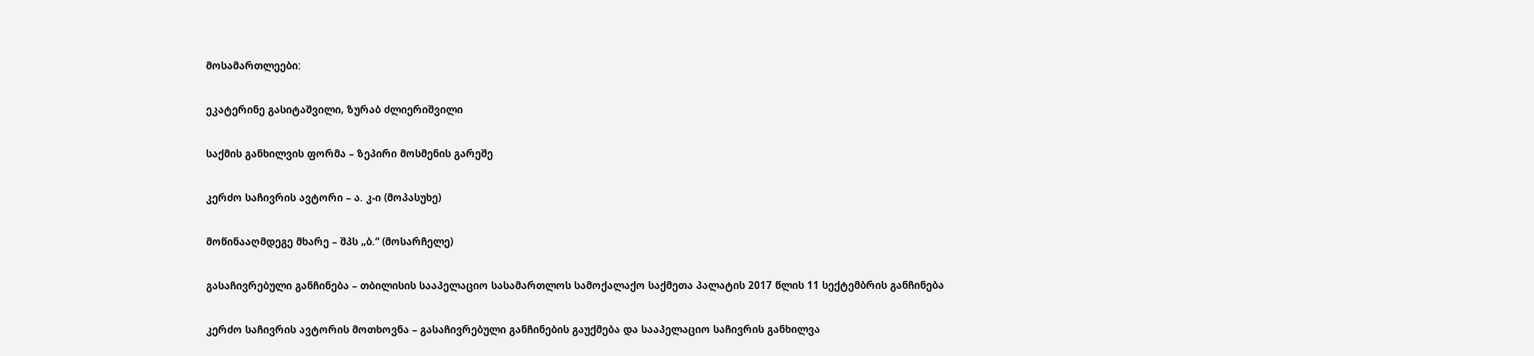მოსამართლეები:

ეკატერინე გასიტაშვილი, ზურაბ ძლიერიშვილი

საქმის განხილვის ფორმა – ზეპირი მოსმენის გარეშე

კერძო საჩივრის ავტორი – ა. კ-ი (მოპასუხე)

მოწინააღმდეგე მხარე – შპს „ბ.“ (მოსარჩელე)

გასაჩივრებული განჩინება – თბილისის სააპელაციო სასამართლოს სამოქალაქო საქმეთა პალატის 2017 წლის 11 სექტემბრის განჩინება

კერძო საჩივრის ავტორის მოთხოვნა – გასაჩივრებული განჩინების გაუქმება და სააპელაციო საჩივრის განხილვა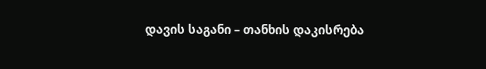დავის საგანი – თანხის დაკისრება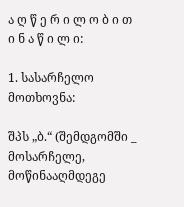ა ღ წ ე რ ი ლ ო ბ ი თ ი ნ ა წ ი ლ ი:

1. სასარჩელო მოთხოვნა:

შპს „ბ.“ (შემდგომში _ მოსარჩელე, მოწინააღმდეგე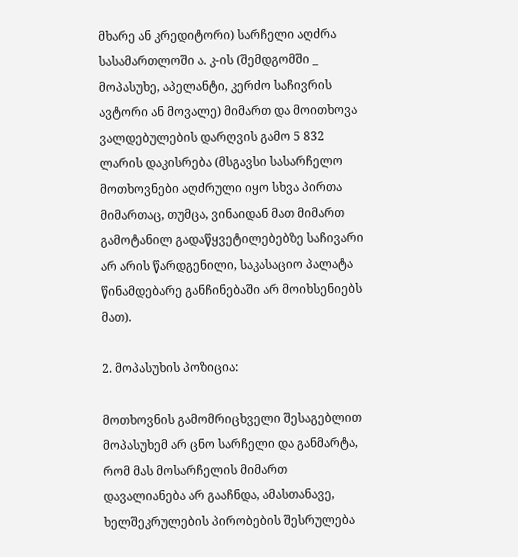მხარე ან კრედიტორი) სარჩელი აღძრა სასამართლოში ა. კ-ის (შემდგომში _ მოპასუხე, აპელანტი, კერძო საჩივრის ავტორი ან მოვალე) მიმართ და მოითხოვა ვალდებულების დარღვის გამო 5 832 ლარის დაკისრება (მსგავსი სასარჩელო მოთხოვნები აღძრული იყო სხვა პირთა მიმართაც, თუმცა, ვინაიდან მათ მიმართ გამოტანილ გადაწყვეტილებებზე საჩივარი არ არის წარდგენილი, საკასაციო პალატა წინამდებარე განჩინებაში არ მოიხსენიებს მათ).

2. მოპასუხის პოზიცია:

მოთხოვნის გამომრიცხველი შესაგებლით მოპასუხემ არ ცნო სარჩელი და განმარტა, რომ მას მოსარჩელის მიმართ დავალიანება არ გააჩნდა, ამასთანავე, ხელშეკრულების პირობების შესრულება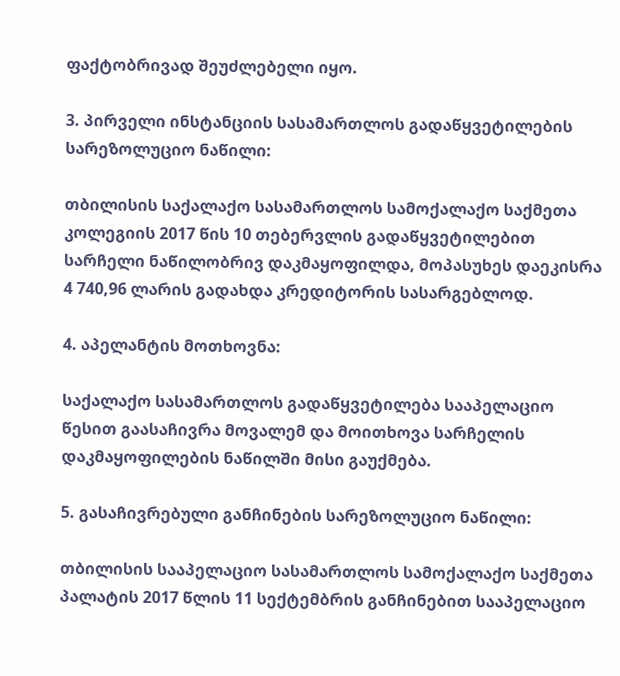ფაქტობრივად შეუძლებელი იყო.

3. პირველი ინსტანციის სასამართლოს გადაწყვეტილების სარეზოლუციო ნაწილი:

თბილისის საქალაქო სასამართლოს სამოქალაქო საქმეთა კოლეგიის 2017 წის 10 თებერვლის გადაწყვეტილებით სარჩელი ნაწილობრივ დაკმაყოფილდა, მოპასუხეს დაეკისრა 4 740,96 ლარის გადახდა კრედიტორის სასარგებლოდ.

4. აპელანტის მოთხოვნა:

საქალაქო სასამართლოს გადაწყვეტილება სააპელაციო წესით გაასაჩივრა მოვალემ და მოითხოვა სარჩელის დაკმაყოფილების ნაწილში მისი გაუქმება.

5. გასაჩივრებული განჩინების სარეზოლუციო ნაწილი:

თბილისის სააპელაციო სასამართლოს სამოქალაქო საქმეთა პალატის 2017 წლის 11 სექტემბრის განჩინებით სააპელაციო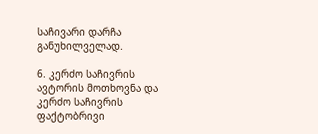საჩივარი დარჩა განუხილველად.

6. კერძო საჩივრის ავტორის მოთხოვნა და კერძო საჩივრის ფაქტობრივი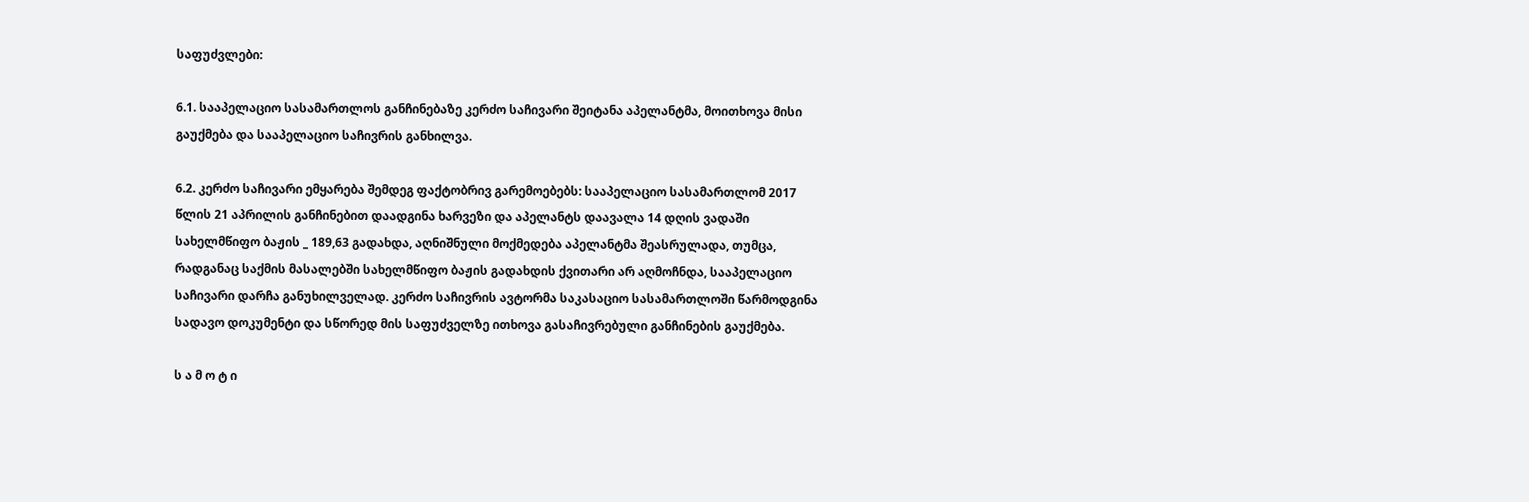საფუძვლები:

6.1. სააპელაციო სასამართლოს განჩინებაზე კერძო საჩივარი შეიტანა აპელანტმა, მოითხოვა მისი გაუქმება და სააპელაციო საჩივრის განხილვა.

6.2. კერძო საჩივარი ემყარება შემდეგ ფაქტობრივ გარემოებებს: სააპელაციო სასამართლომ 2017 წლის 21 აპრილის განჩინებით დაადგინა ხარვეზი და აპელანტს დაავალა 14 დღის ვადაში სახელმწიფო ბაჟის _ 189,63 გადახდა, აღნიშნული მოქმედება აპელანტმა შეასრულადა, თუმცა, რადგანაც საქმის მასალებში სახელმწიფო ბაჟის გადახდის ქვითარი არ აღმოჩნდა, სააპელაციო საჩივარი დარჩა განუხილველად. კერძო საჩივრის ავტორმა საკასაციო სასამართლოში წარმოდგინა სადავო დოკუმენტი და სწორედ მის საფუძველზე ითხოვა გასაჩივრებული განჩინების გაუქმება.

ს ა მ ო ტ ი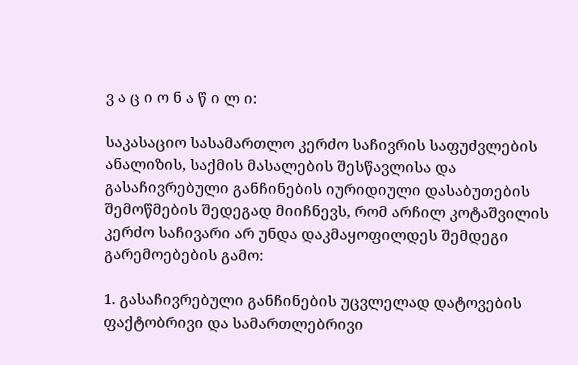ვ ა ც ი ო ნ ა წ ი ლ ი:

საკასაციო სასამართლო კერძო საჩივრის საფუძვლების ანალიზის, საქმის მასალების შესწავლისა და გასაჩივრებული განჩინების იურიდიული დასაბუთების შემოწმების შედეგად მიიჩნევს, რომ არჩილ კოტაშვილის კერძო საჩივარი არ უნდა დაკმაყოფილდეს შემდეგი გარემოებების გამო:

1. გასაჩივრებული განჩინების უცვლელად დატოვების ფაქტობრივი და სამართლებრივი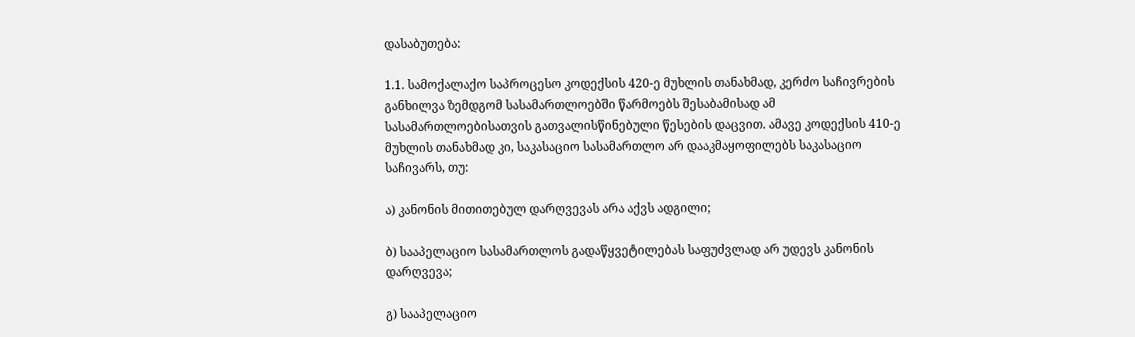დასაბუთება:

1.1. სამოქალაქო საპროცესო კოდექსის 420-ე მუხლის თანახმად, კერძო საჩივრების განხილვა ზემდგომ სასამართლოებში წარმოებს შესაბამისად ამ სასამართლოებისათვის გათვალისწინებული წესების დაცვით. ამავე კოდექსის 410-ე მუხლის თანახმად კი, საკასაციო სასამართლო არ დააკმაყოფილებს საკასაციო საჩივარს, თუ:

ა) კანონის მითითებულ დარღვევას არა აქვს ადგილი;

ბ) სააპელაციო სასამართლოს გადაწყვეტილებას საფუძვლად არ უდევს კანონის დარღვევა;

გ) სააპელაციო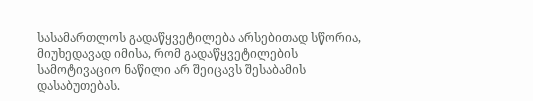სასამართლოს გადაწყვეტილება არსებითად სწორია, მიუხედავად იმისა, რომ გადაწყვეტილების სამოტივაციო ნაწილი არ შეიცავს შესაბამის დასაბუთებას.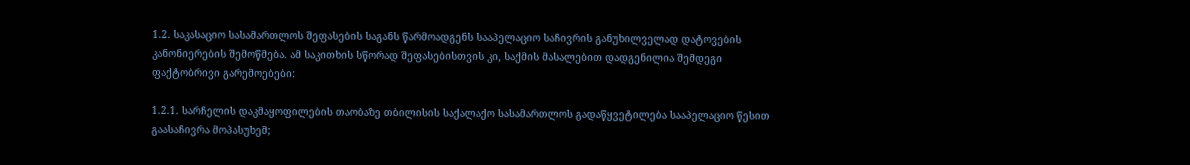1.2. საკასაციო სასამართლოს შეფასების საგანს წარმოადგენს სააპელაციო საჩივრის განუხილველად დატოვების კანონიერების შემოწმება. ამ საკითხის სწორად შეფასებისთვის კი, საქმის მასალებით დადგენილია შემდეგი ფაქტობრივი გარემოებები:

1.2.1. სარჩელის დაკმაყოფილების თაობაზე თბილისის საქალაქო სასამართლოს გადაწყვეტილება სააპელაციო წესით გაასაჩივრა მოპასუხემ;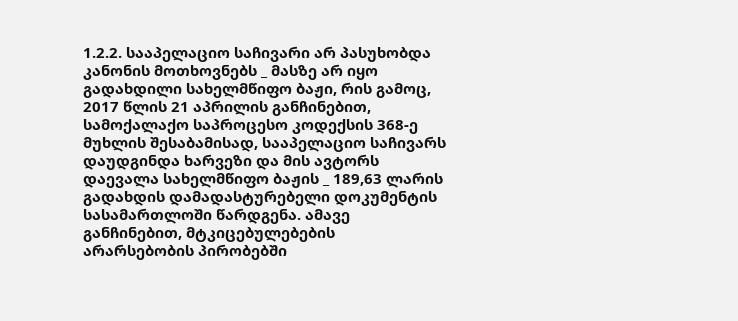1.2.2. სააპელაციო საჩივარი არ პასუხობდა კანონის მოთხოვნებს _ მასზე არ იყო გადახდილი სახელმწიფო ბაჟი, რის გამოც, 2017 წლის 21 აპრილის განჩინებით, სამოქალაქო საპროცესო კოდექსის 368-ე მუხლის შესაბამისად, სააპელაციო საჩივარს დაუდგინდა ხარვეზი და მის ავტორს დაევალა სახელმწიფო ბაჟის _ 189,63 ლარის გადახდის დამადასტურებელი დოკუმენტის სასამართლოში წარდგენა. ამავე განჩინებით, მტკიცებულებების არარსებობის პირობებში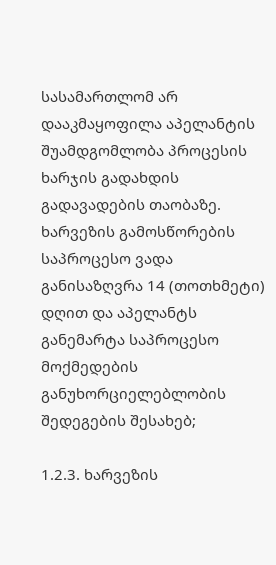სასამართლომ არ დააკმაყოფილა აპელანტის შუამდგომლობა პროცესის ხარჯის გადახდის გადავადების თაობაზე. ხარვეზის გამოსწორების საპროცესო ვადა განისაზღვრა 14 (თოთხმეტი) დღით და აპელანტს განემარტა საპროცესო მოქმედების განუხორციელებლობის შედეგების შესახებ;

1.2.3. ხარვეზის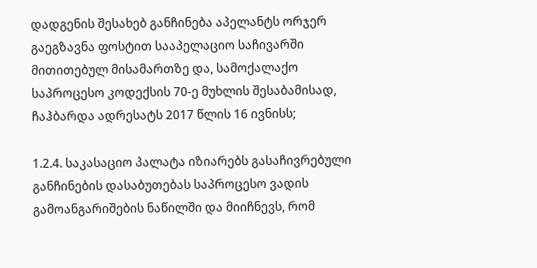დადგენის შესახებ განჩინება აპელანტს ორჯერ გაეგზავნა ფოსტით სააპელაციო საჩივარში მითითებულ მისამართზე და, სამოქალაქო საპროცესო კოდექსის 70-ე მუხლის შესაბამისად, ჩაჰბარდა ადრესატს 2017 წლის 16 ივნისს;

1.2.4. საკასაციო პალატა იზიარებს გასაჩივრებული განჩინების დასაბუთებას საპროცესო ვადის გამოანგარიშების ნაწილში და მიიჩნევს, რომ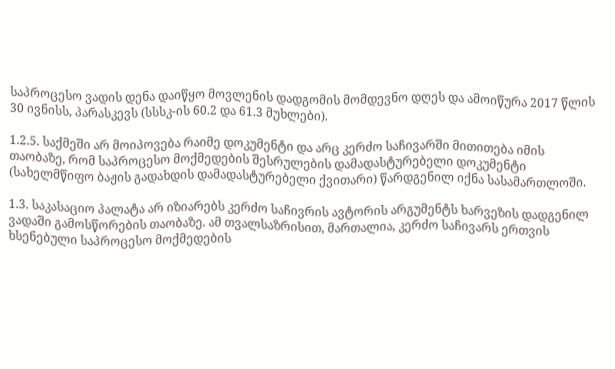საპროცესო ვადის დენა დაიწყო მოვლენის დადგომის მომდევნო დღეს და ამოიწურა 2017 წლის 30 ივნისს, პარასკევს (სსსკ-ის 60.2 და 61.3 მუხლები).

1.2.5. საქმეში არ მოიპოვება რაიმე დოკუმენტი და არც კერძო საჩივარში მითითება იმის თაობაზე, რომ საპროცესო მოქმედების შესრულების დამადასტურებელი დოკუმენტი (სახელმწიფო ბაჟის გადახდის დამადასტურებელი ქვითარი) წარდგენილ იქნა სასამართლოში.

1.3. საკასაციო პალატა არ იზიარებს კერძო საჩივრის ავტორის არგუმენტს ხარვეზის დადგენილ ვადაში გამოსწორების თაობაზე. ამ თვალსაზრისით, მართალია, კერძო საჩივარს ერთვის ხსენებული საპროცესო მოქმედების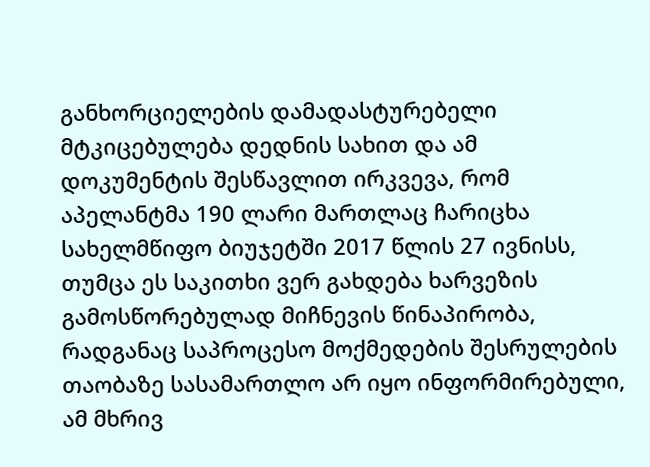განხორციელების დამადასტურებელი მტკიცებულება დედნის სახით და ამ დოკუმენტის შესწავლით ირკვევა, რომ აპელანტმა 190 ლარი მართლაც ჩარიცხა სახელმწიფო ბიუჯეტში 2017 წლის 27 ივნისს, თუმცა ეს საკითხი ვერ გახდება ხარვეზის გამოსწორებულად მიჩნევის წინაპირობა, რადგანაც საპროცესო მოქმედების შესრულების თაობაზე სასამართლო არ იყო ინფორმირებული, ამ მხრივ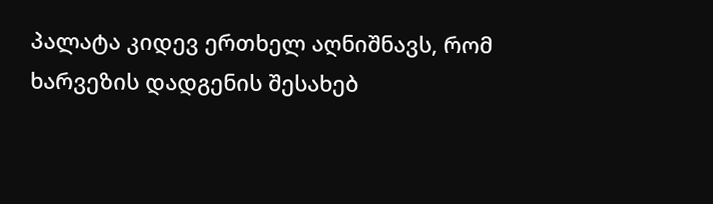პალატა კიდევ ერთხელ აღნიშნავს, რომ ხარვეზის დადგენის შესახებ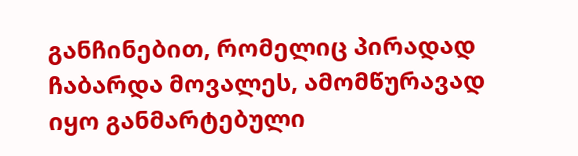განჩინებით, რომელიც პირადად ჩაბარდა მოვალეს, ამომწურავად იყო განმარტებული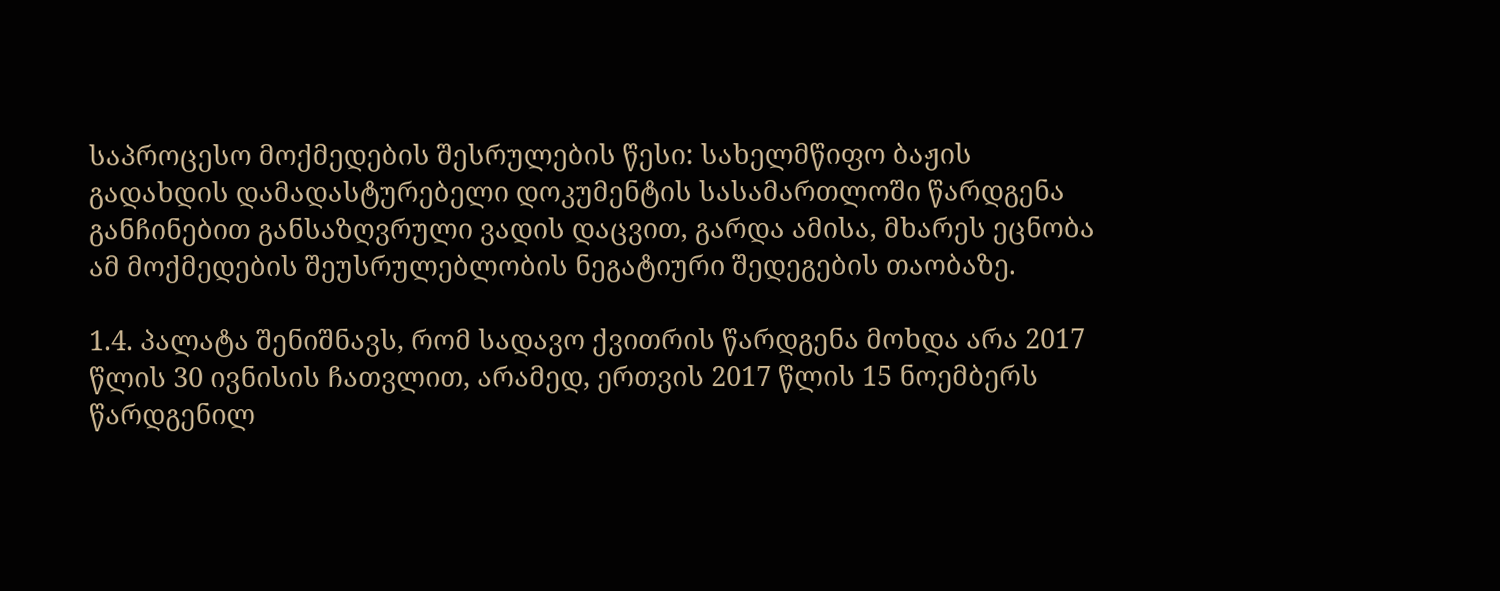საპროცესო მოქმედების შესრულების წესი: სახელმწიფო ბაჟის გადახდის დამადასტურებელი დოკუმენტის სასამართლოში წარდგენა განჩინებით განსაზღვრული ვადის დაცვით, გარდა ამისა, მხარეს ეცნობა ამ მოქმედების შეუსრულებლობის ნეგატიური შედეგების თაობაზე.

1.4. პალატა შენიშნავს, რომ სადავო ქვითრის წარდგენა მოხდა არა 2017 წლის 30 ივნისის ჩათვლით, არამედ, ერთვის 2017 წლის 15 ნოემბერს წარდგენილ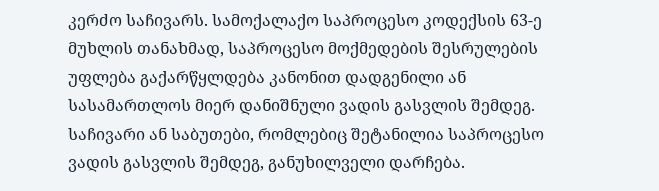კერძო საჩივარს. სამოქალაქო საპროცესო კოდექსის 63-ე მუხლის თანახმად, საპროცესო მოქმედების შესრულების უფლება გაქარწყლდება კანონით დადგენილი ან სასამართლოს მიერ დანიშნული ვადის გასვლის შემდეგ. საჩივარი ან საბუთები, რომლებიც შეტანილია საპროცესო ვადის გასვლის შემდეგ, განუხილველი დარჩება.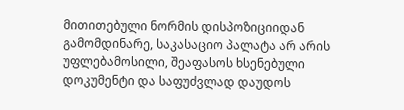მითითებული ნორმის დისპოზიციიდან გამომდინარე, საკასაციო პალატა არ არის უფლებამოსილი, შეაფასოს ხსენებული დოკუმენტი და საფუძვლად დაუდოს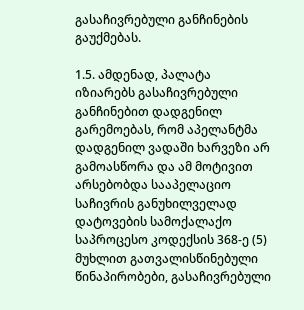გასაჩივრებული განჩინების გაუქმებას.

1.5. ამდენად, პალატა იზიარებს გასაჩივრებული განჩინებით დადგენილ გარემოებას, რომ აპელანტმა დადგენილ ვადაში ხარვეზი არ გამოასწორა და ამ მოტივით არსებობდა სააპელაციო საჩივრის განუხილველად დატოვების სამოქალაქო საპროცესო კოდექსის 368-ე (5) მუხლით გათვალისწინებული წინაპირობები, გასაჩივრებული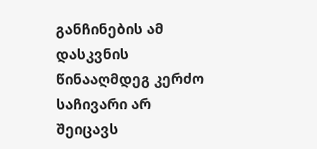განჩინების ამ დასკვნის წინააღმდეგ კერძო საჩივარი არ შეიცავს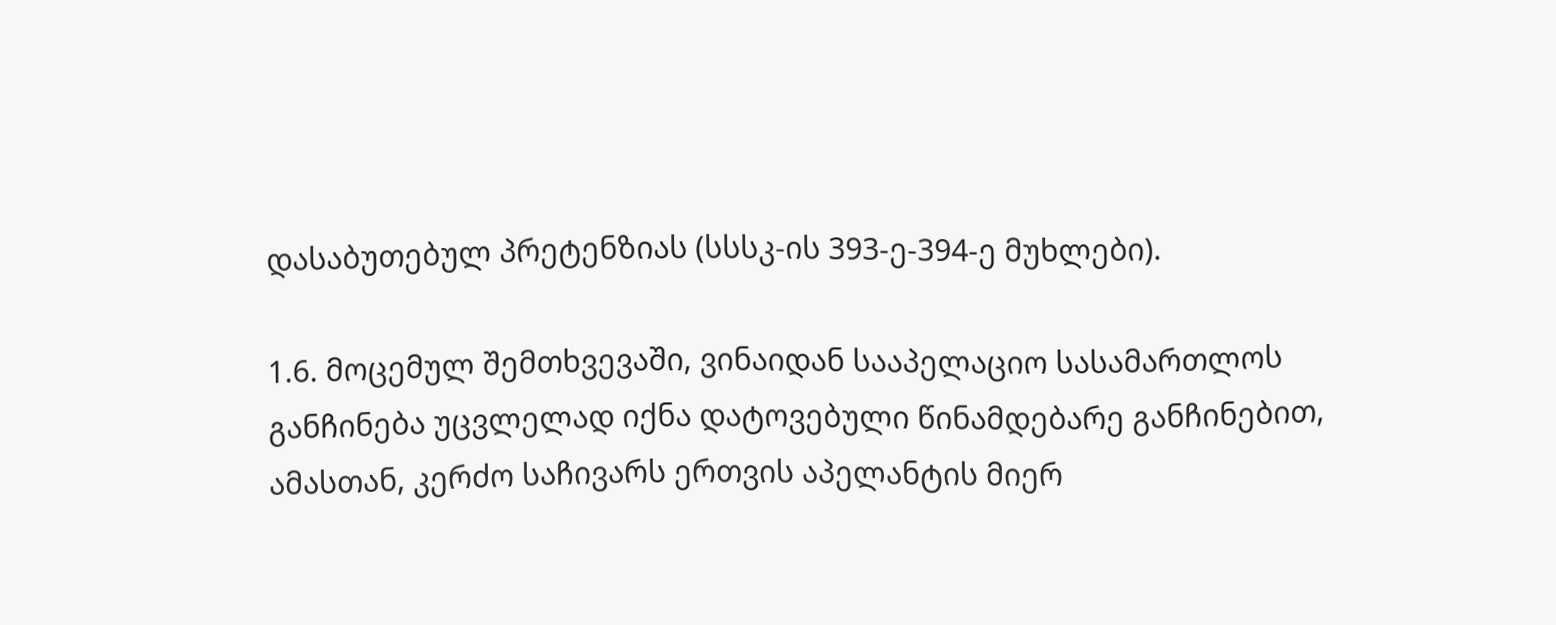დასაბუთებულ პრეტენზიას (სსსკ-ის 393-ე-394-ე მუხლები).

1.6. მოცემულ შემთხვევაში, ვინაიდან სააპელაციო სასამართლოს განჩინება უცვლელად იქნა დატოვებული წინამდებარე განჩინებით, ამასთან, კერძო საჩივარს ერთვის აპელანტის მიერ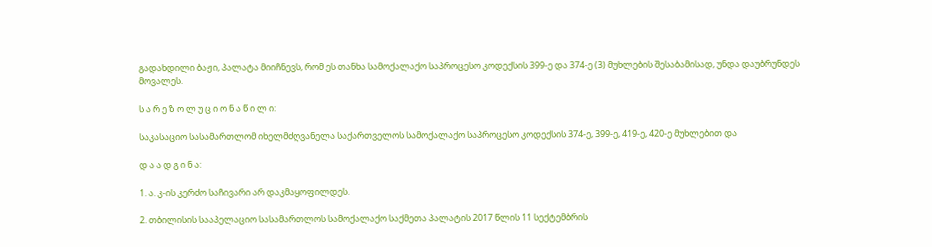გადახდილი ბაჟი, პალატა მიიჩნევს, რომ ეს თანხა სამოქალაქო საპროცესო კოდექსის 399-ე და 374-ე (3) მუხლების შესაბამისად, უნდა დაუბრუნდეს მოვალეს.

ს ა რ ე ზ ო ლ უ ც ი ო ნ ა წ ი ლ ი:

საკასაციო სასამართლომ იხელმძღვანელა საქართველოს სამოქალაქო საპროცესო კოდექსის 374-ე, 399-ე, 419-ე, 420-ე მუხლებით და

დ ა ა დ გ ი ნ ა:

1. ა. კ-ის კერძო საჩივარი არ დაკმაყოფილდეს.

2. თბილისის სააპელაციო სასამართლოს სამოქალაქო საქმეთა პალატის 2017 წლის 11 სექტემბრის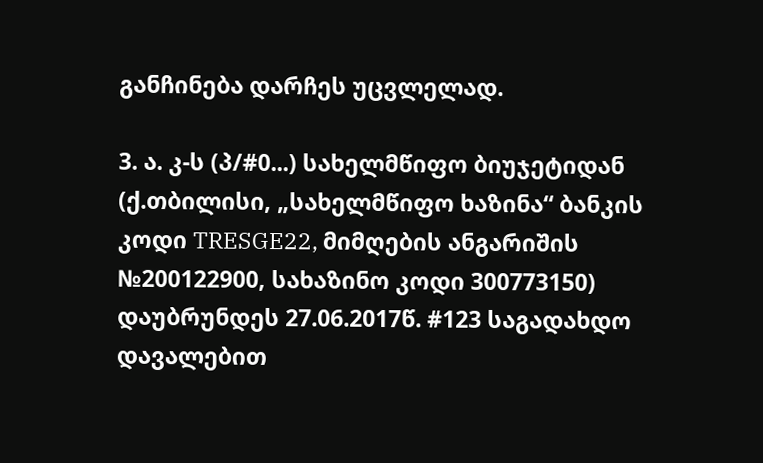განჩინება დარჩეს უცვლელად.

3. ა. კ-ს (პ/#0...) სახელმწიფო ბიუჯეტიდან (ქ.თბილისი, „სახელმწიფო ხაზინა“ ბანკის კოდი TRESGE22, მიმღების ანგარიშის №200122900, სახაზინო კოდი 300773150) დაუბრუნდეს 27.06.2017წ. #123 საგადახდო დავალებით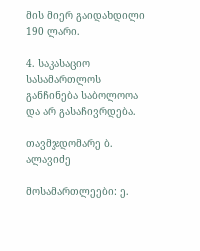მის მიერ გაიდახდილი 190 ლარი.

4. საკასაციო სასამართლოს განჩინება საბოლოოა და არ გასაჩივრდება.

თავმჯდომარე ბ. ალავიძე

მოსამართლეები: ე.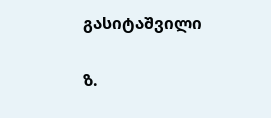გასიტაშვილი

ზ.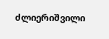ძლიერიშვილი